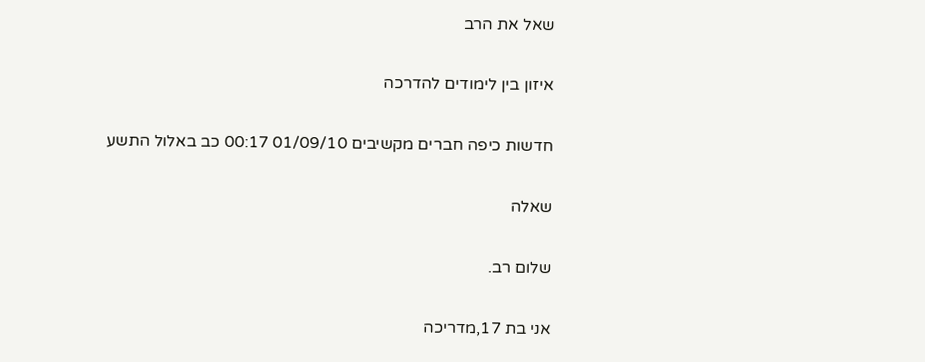שאל את הרב

איזון בין לימודים להדרכה

חדשות כיפה חברים מקשיבים 01/09/10 00:17 כב באלול התשע

שאלה

שלום רב.

אני בת 17,מדריכה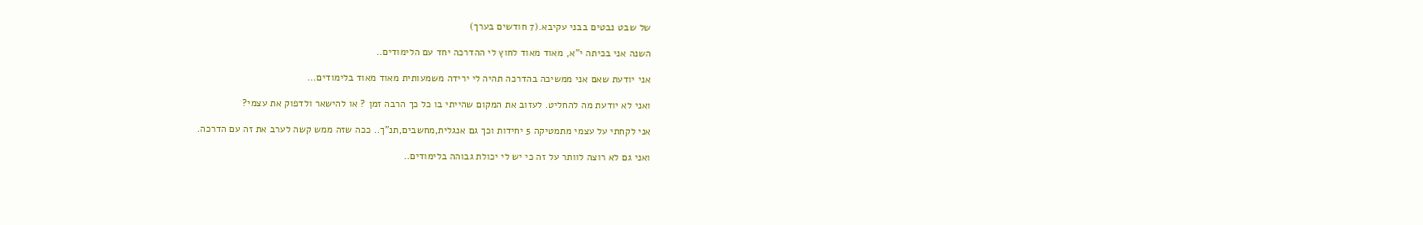של שבט נבטים בבני עקיבא.(7 חודשים בערך)

השנה אני בכיתה י"א, מאוד מאוד לחוץ לי ההדרכה יחד עם הלימודים..

אני יודעת שאם אני ממשיכה בהדרכה תהיה לי ירידה משמעותית מאוד מאוד בלימודים...

ואני לא יודעת מה להחליט. לעזוב את המקום שהייתי בו כל כך הרבה זמן ? או להישאר ולדפוק את עצמי?

אני לקחתי על עצמי מתמטיקה 5 יחידות וכך גם אנגלית,מחשבים,תנ"ך.. ככה שזה ממש קשה לערב את זה עם הדרכה.

ואני גם לא רוצה לוותר על זה כי יש לי יכולת גבוהה בלימודים..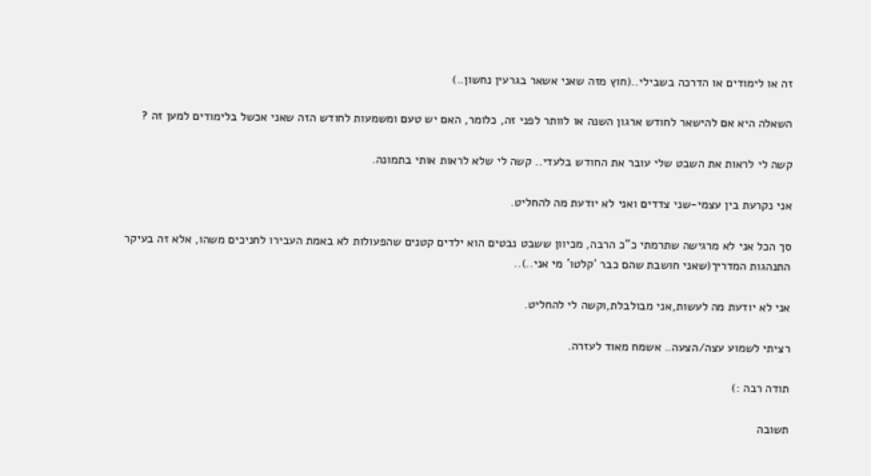זה או לימודים או הדרכה בשבילי..(חוץ מזה שאני אשאר בגרעין נחשון..)

השאלה היא אם להישאר לחודש ארגון השנה או לוותר לפני זה, כלומר, האם יש טעם ומשמעות לחודש הזה שאני אכשל בלימודים למען זה ?

קשה לי לראות את השבט שלי עובר את החודש בלעדי.. קשה לי שלא לראות אותי בתמונה.

אני נקרעת בין עצמי-שני צדדים ואני לא יודעת מה להחליט.

סך הכל אני לא מרגישה שתרמתי כ"כ הרבה, מכיוון ששבט נבטים הוא ילדים קטנים שהפעולות לא באמת העבירו לחניכים משהו, אלא זה בעיקר התנהגות המדריך(שאני חושבת שהם כבר 'קלטו' מי אני..)..

אני לא יודעת מה לעשות,אני מבולבלת,וקשה לי להחליט.

רציתי לשמוע עצה/הצעה.. אשמח מאוד לעזרה.

תודה רבה :)

תשובה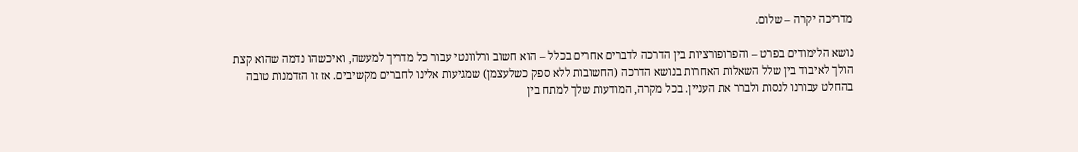מדריכה יקרה – שלום.

נושא הלימודים בפרט – והפרופורציות בין הדרכה לדברים אחרים בכלל – הוא חשוב ורלוונטי עבור כל מדריך למעשה, ואיכשהו נדמה שהוא קצת הולך לאיבוד בין שלל השאלות האחרות בנושא הדרכה (החשובות ללא ספק כשלעצמן) שמגיעות אלינו לחברים מקשיבים. אז זו הזדמנות טובה בהחלט עבורנו לנסות ולברר את העניין. בכל מקרה, המודעות שלך למתח בין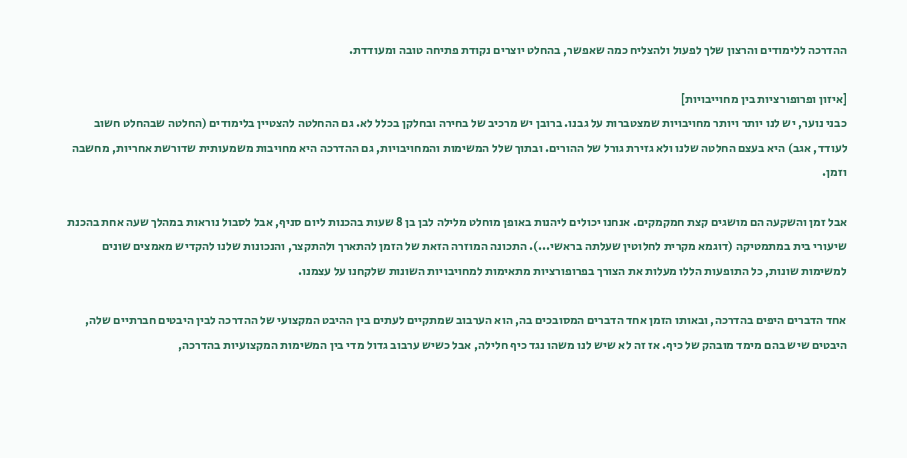ההדרכה ללימודים והרצון שלך לפעול ולהצליח כמה שאפשר, בהחלט יוצרים נקודת פתיחה טובה ומעודדת.

[איזון ופרופורציות בין מחוייבויות]
כבני נוער, יש לנו יותר ויותר מחויבויות שמצטברות על גבנו. ברובן יש מרכיב של בחירה ובחלקן בכלל לא. גם ההחלטה להצטיין בלימודים (החלטה שבהחלט חשוב לעודד, אגב) היא בעצם החלטה שלנו ולא גזירת גורל של ההורים. ובתוך שלל המשימות והמחויבויות, גם ההדרכה היא מחויבות משמעותית שדורשת אחריות, מחשבה וזמן.

אבל זמן והשקעה הם מושגים קצת חמקמקים. אנחנו יכולים ליהנות באופן מוחלט מלילה לבן בן 8 שעות בהכנות ליום סניף, אבל לסבול נוראות במהלך שעה אחת בהכנת שיעורי בית במתמטיקה (דוגמא מקרית לחלוטין שעלתה בראשי...). התכונה המוזרה הזאת של הזמן להתארך ולהתקצר, והנכונות שלנו להקדיש מאמצים שונים למשימות שונות, כל התופעות הללו מעלות את הצורך בפרופורציות מתאימות למחויבויות השונות שלקחנו על עצמנו.

אחד הדברים היפים בהדרכה, ובאותו הזמן אחד הדברים המסובכים בה, הוא הערבוב שמתקיים לעתים בין ההיבט המקצועי של ההדרכה לבין היבטים חברתיים שלה, היבטים שיש בהם מימד מובהק של כיף. אז זה לא שיש לנו משהו נגד כיף חלילה, אבל כשיש ערבוב גדול מדי בין המשימות המקצועיות בהדרכה,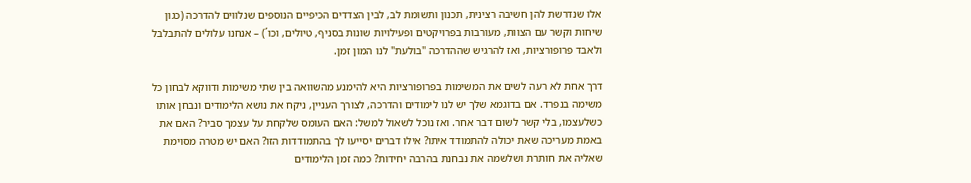אלו שנדרשת להן חשיבה רצינית, תכנון ותשומת לב, לבין הצדדים הכיפיים הנוספים שנלווים להדרכה (כגון שיחות וקשר עם הצוות, מעורבות בפרויקטים ופעילויות שונות בסניף, טיולים, וכו´) – אנחנו עלולים להתבלבל ולאבד פרופורציות, ואז להרגיש שההדרכה "בולעת" לנו המון זמן.

דרך אחת לא רעה לשים את המשימות בפרופורציות היא להימנע מהשוואה בין שתי משימות ודווקא לבחון כל משימה בנפרד. אם בדוגמא שלך יש לנו לימודים והדרכה, לצורך העניין, ניקח את נושא הלימודים ונבחן אותו כשלעצמו, בלי קשר לשום דבר אחר. ואז נוכל לשאול למשל: האם העומס שלקחת על עצמך סביר? האם את באמת מעריכה שאת יכולה להתמודד איתו? אילו דברים יסייעו לך בהתמודדות הזו? האם יש מטרה מסוימת שאליה את חותרת ושלשמה את נבחנת בהרבה יחידות? כמה זמן הלימודים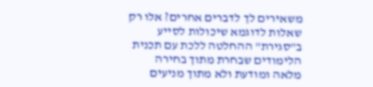משאירים לך לדברים אחרים? אלו רק שאלות לדוגמא שיכולות לסייע ב"סגירת" ההחלטה ללכת עם תכנית הלימודים שבחרת מתוך בחירה מלאה ומודעת ולא מתוך מניעים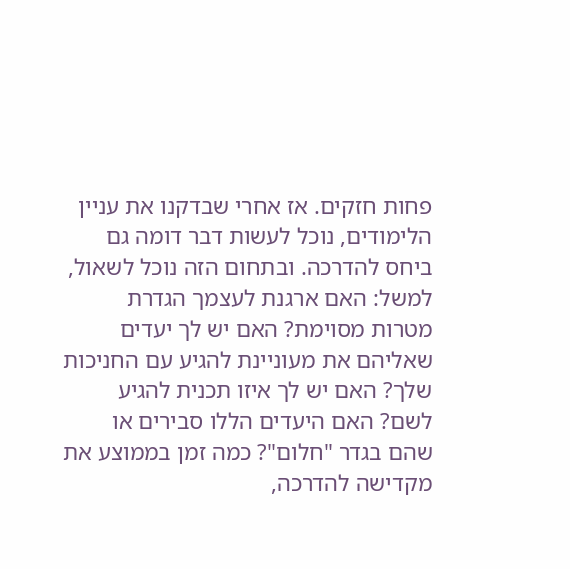פחות חזקים. אז אחרי שבדקנו את עניין הלימודים, נוכל לעשות דבר דומה גם ביחס להדרכה. ובתחום הזה נוכל לשאול, למשל: האם ארגנת לעצמך הגדרת מטרות מסוימת? האם יש לך יעדים שאליהם את מעוניינת להגיע עם החניכות שלך? האם יש לך איזו תכנית להגיע לשם? האם היעדים הללו סבירים או שהם בגדר "חלום"? כמה זמן בממוצע את מקדישה להדרכה,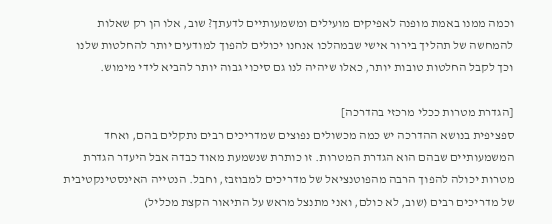וכמה ממנו באמת מופנה לאפיקים מועילים ומשמעותיים לדעתך? שוב, אלו הן רק שאלות להמחשה של תהליך בירור אישי שבמהלכו אנחנו יכולים להפוך למודעים יותר להחלטות שלנו וכך לקבל החלטות טובות יותר, כאלו שיהיה לנו גם סיכוי גבוה יותר להביא לידי מימוש.

[הגדרת מטרות ככלי מרכזי בהדרכה]
ספציפית בנושא ההדרכה יש כמה מכשולים נפוצים שמדריכים רבים נתקלים בהם, ואחד המשמעותיים שבהם הוא הגדרת המטרות. זו כותרת שנשמעת מאוד כבדה אבל היעדר הגדרת מטרות יכולה להפוך הרבה מהפוטנציאל של מדריכים למבוזבז, וחבל. הנטייה האינסטינקטיבית של מדריכים רבים (שוב, לא כולם, ואני מתנצל מראש על התיאור הקצת מכליל)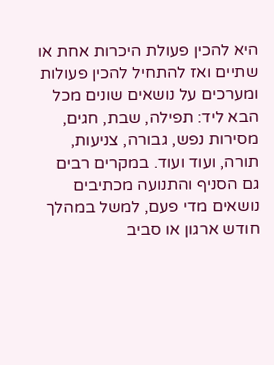היא להכין פעולת היכרות אחת או שתיים ואז להתחיל להכין פעולות ומערכים על נושאים שונים מכל הבא ליד: תפילה, שבת, חגים, מסירות נפש, גבורה, צניעות, תורה, ועוד ועוד. במקרים רבים גם הסניף והתנועה מכתיבים נושאים מדי פעם, למשל במהלך חודש ארגון או סביב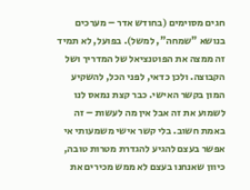חגים מסוימים (בחודש אדר – מערכים בנושא "שמחה", למשל). בפועל, לא תמיד זה ממצה את הפוטנציאל של המדריך ושל הקבוצה. ולכן כדאי, לפני הכל, להשקיע המון בקשר האישי. כבר קצת נמאס לנו לשמוע את זה אבל אין מה לעשות – זה באמת חשוב. בלי קשר אישי משמעותי אי אפשר בעצם להגיע להגדרת מטרות טובה, כיוון שאנחנו בעצם לא ממש מכירים את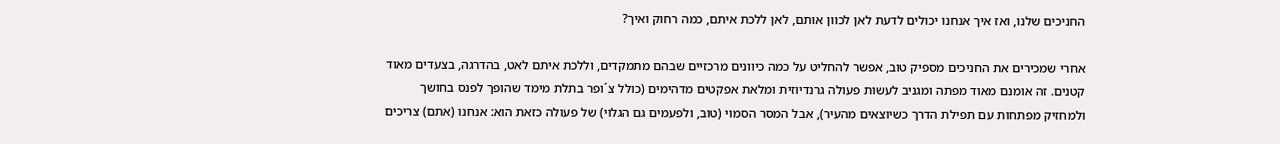החניכים שלנו, ואז איך אנחנו יכולים לדעת לאן לכוון אותם, לאן ללכת איתם, כמה רחוק ואיך?

אחרי שמכירים את החניכים מספיק טוב, אפשר להחליט על כמה כיוונים מרכזיים שבהם מתמקדים, וללכת איתם לאט, בהדרגה, בצעדים מאוד קטנים. זה אומנם מאוד מפתה ומגניב לעשות פעולה גרנדיוזית ומלאת אפקטים מדהימים (כולל צ´ופר בתלת מימד שהופך לפנס בחושך ולמחזיק מפתחות עם תפילת הדרך כשיוצאים מהעיר), אבל המסר הסמוי (טוב, ולפעמים גם הגלוי) של פעולה כזאת הוא: אנחנו (אתם) צריכים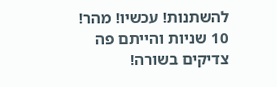להשתנות! עכשיו! מהר! 10 שניות והייתם פה צדיקים בשורה!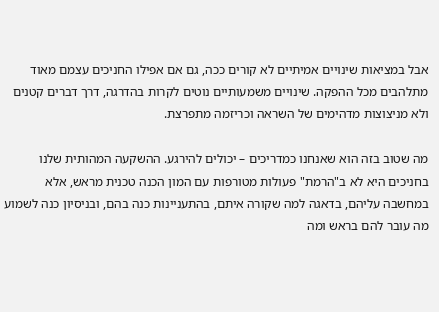אבל במציאות שינויים אמיתיים לא קורים ככה, גם אם אפילו החניכים עצמם מאוד מתלהבים מכל ההפקה. שינויים משמעותיים נוטים לקרות בהדרגה, דרך דברים קטנים ולא מניצוצות מדהימים של השראה וכריזמה מתפרצת.

מה שטוב בזה הוא שאנחנו כמדריכים – יכולים להירגע. ההשקעה המהותית שלנו בחניכים היא לא ב"הרמת" פעולות מטורפות עם המון הכנה טכנית מראש, אלא במחשבה עליהם, בדאגה למה שקורה איתם, בהתעניינות כנה בהם, ובניסיון כנה לשמוע מה עובר להם בראש ומה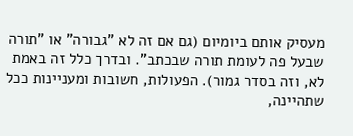מעסיק אותם ביומיום (גם אם זה לא "גבורה" או "תורה שבעל פה לעומת תורה שבכתב". ובדרך כלל זה באמת לא, וזה בסדר גמור). הפעולות, חשובות ומעניינות ככל שתהיינה,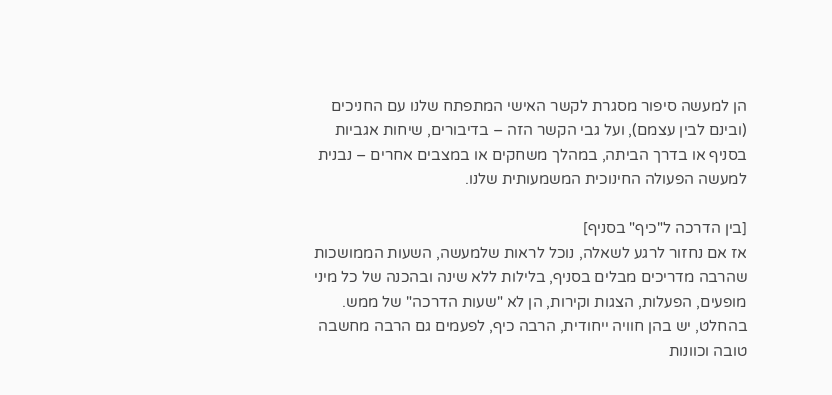הן למעשה סיפור מסגרת לקשר האישי המתפתח שלנו עם החניכים (ובינם לבין עצמם), ועל גבי הקשר הזה – בדיבורים, שיחות אגביות בסניף או בדרך הביתה, במהלך משחקים או במצבים אחרים – נבנית למעשה הפעולה החינוכית המשמעותית שלנו.

[בין הדרכה ל"כיף" בסניף]
אז אם נחזור לרגע לשאלה, נוכל לראות שלמעשה, השעות הממושכות שהרבה מדריכים מבלים בסניף, בלילות ללא שינה ובהכנה של כל מיני מופעים, הפעלות, הצגות וקירות, הן לא "שעות הדרכה" של ממש. בהחלט, יש בהן חוויה ייחודית, הרבה כיף, לפעמים גם הרבה מחשבה טובה וכוונות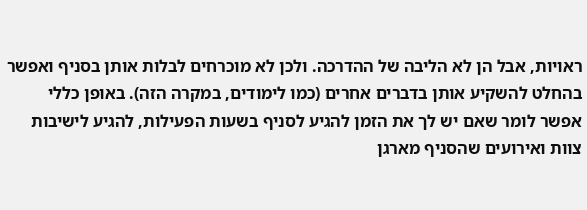ראויות, אבל הן לא הליבה של ההדרכה. ולכן לא מוכרחים לבלות אותן בסניף ואפשר בהחלט להשקיע אותן בדברים אחרים (כמו לימודים, במקרה הזה). באופן כללי אפשר לומר שאם יש לך את הזמן להגיע לסניף בשעות הפעילות, להגיע לישיבות צוות ואירועים שהסניף מארגן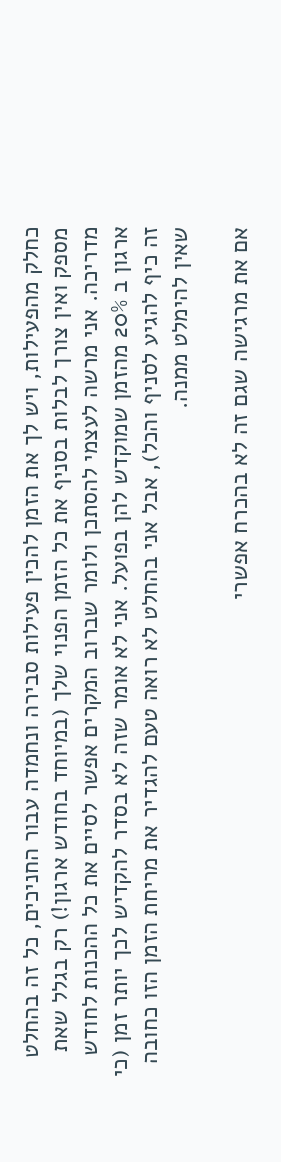כחלק מהפעילות, ויש לך את הזמן להכין פעילות סבירה ונחמדה עבור החניכים, כל זה בהחלט מספק ואין צורך לבלות בסניף את כל הזמן הפנוי שלך (במיוחד בחודש ארגון!) רק בגלל שאת מדריכה. אני מרשה לעצמי להסתכן ולומר שברוב המקרים אפשר לסיים את כל ההכנות לחודש ארגון ב 20% מהזמן שמוקדש להן בפועל. אני לא אומר שזה לא בסדר להקדיש לכך יותר זמן (כי זה כיף להגיע לסניף והכל), אבל אני בהחלט לא רואה טעם להגדיר את מריחת הזמן הזו כחובה שאין להימלט ממנה.

אם את מרגישה שגם זה לא בהכרח אפשרי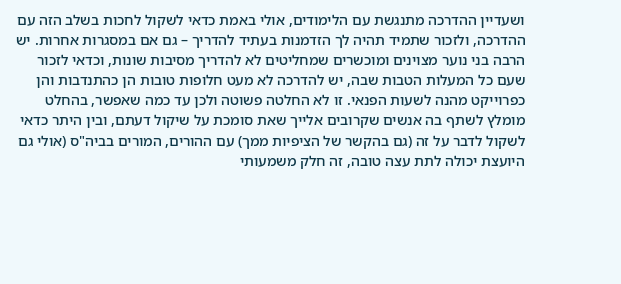ושעדיין ההדרכה מתנגשת עם הלימודים, אולי באמת כדאי לשקול לחכות בשלב הזה עם ההדרכה, ולזכור שתמיד תהיה לך הזדמנות בעתיד להדריך – גם אם במסגרות אחרות. יש הרבה בני נוער מצוינים ומוכשרים שמחליטים לא להדריך מסיבות שונות, וכדאי לזכור שעם כל המעלות הטבות שבה, יש להדרכה לא מעט חלופות טובות הן כהתנדבות והן כפרוייקט מהנה לשעות הפנאי. זו לא החלטה פשוטה ולכן עד כמה שאפשר, בהחלט מומלץ לשתף בה אנשים שקרובים אלייך שאת סומכת על שיקול דעתם, ובין היתר כדאי לשקול לדבר על זה (גם בהקשר של הציפיות ממך) עם ההורים, המורים בביה"ס (אולי גם היועצת יכולה לתת עצה טובה, זה חלק משמעותי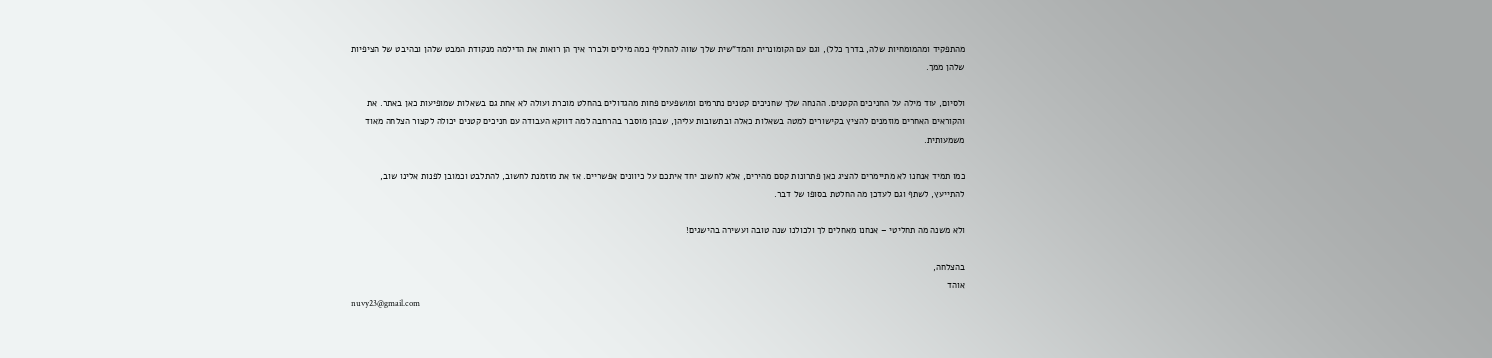מהתפקיד ומהמומחיות שלה, בדרך כלל), וגם עם הקומונרית והמד"שית שלך שווה להחליף כמה מילים ולברר איך הן רואות את הדילמה מנקודת המבט שלהן ובהיבט של הציפיות שלהן ממך.

ולסיום, עוד מילה על החניכים הקטנים. ההנחה שלך שחניכים קטנים נתרמים ומושפעים פחות מהגדולים בהחלט מוכרת ועולה לא אחת גם בשאלות שמופיעות כאן באתר. את והקוראים האחרים מוזמנים להציץ בקישורים למטה בשאלות כאלה ובתשובות עליהן, שבהן מוסבר בהרחבה למה דווקא העבודה עם חניכים קטנים יכולה לקצור הצלחה מאוד משמעותית.

כמו תמיד אנחנו לא מתיימרים להציג כאן פתרונות קסם מהירים, אלא לחשוב יחד איתכם על כיוונים אפשריים. אז את מוזמנת לחשוב, להתלבט וכמובן לפנות אלינו שוב, להתייעץ, לשתף וגם לעדכן מה החלטת בסופו של דבר.

ולא משנה מה תחליטי – אנחנו מאחלים לך ולכולנו שנה טובה ועשירה בהישגים!

בהצלחה,
אוהד
nuvy23@gmail.com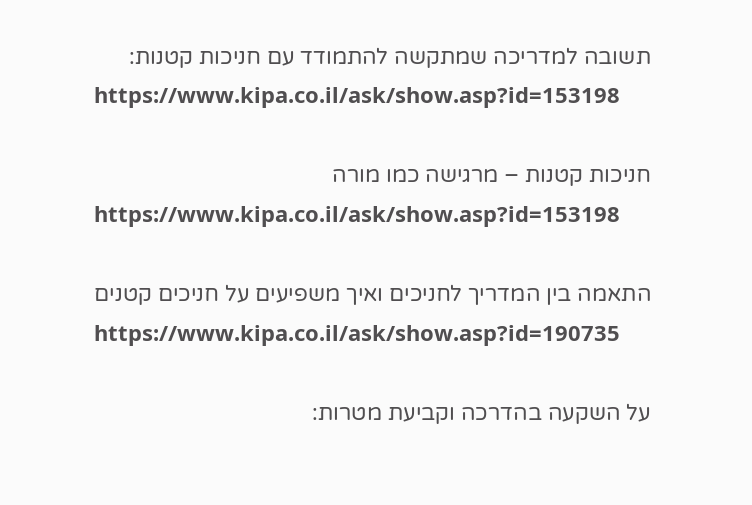תשובה למדריכה שמתקשה להתמודד עם חניכות קטנות:
https://www.kipa.co.il/ask/show.asp?id=153198

חניכות קטנות – מרגישה כמו מורה
https://www.kipa.co.il/ask/show.asp?id=153198

התאמה בין המדריך לחניכים ואיך משפיעים על חניכים קטנים
https://www.kipa.co.il/ask/show.asp?id=190735

על השקעה בהדרכה וקביעת מטרות: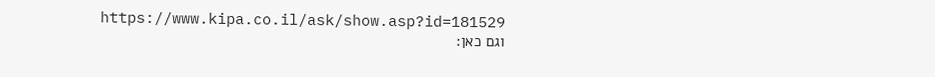https://www.kipa.co.il/ask/show.asp?id=181529
וגם כאן: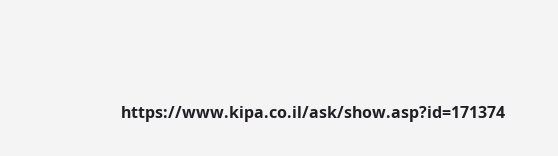https://www.kipa.co.il/ask/show.asp?id=171374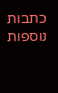כתבות נוספות